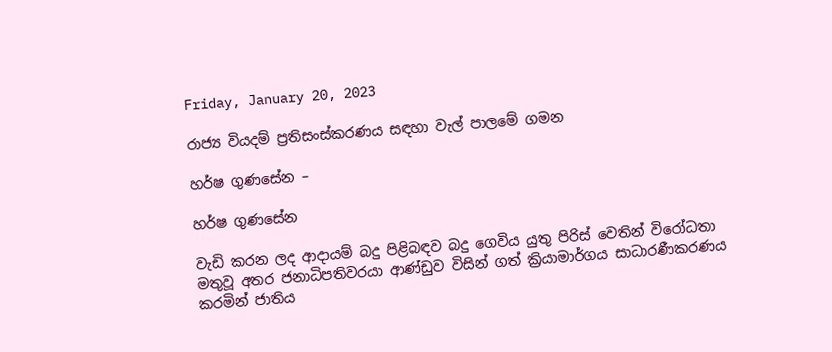Friday, January 20, 2023

රාජ්‍ය වියදම් ප්‍රතිසංස්කරණය සඳහා වැල් පාලමේ ගමන

හර්ෂ ගුණසේන –

හර්ෂ ගුණසේන

වැඩි කරන ලද ආදායම් බදු පිළිබඳව බදු ගෙවිය යුතු පිරිස් වෙතින් විරෝධතා මතුවූ අතර ජනාධිපතිවරයා ආණ්ඩුව විසින් ගත් ක්‍රියාමාර්ගය සාධාරණීකරණය කරමින් ජාතිය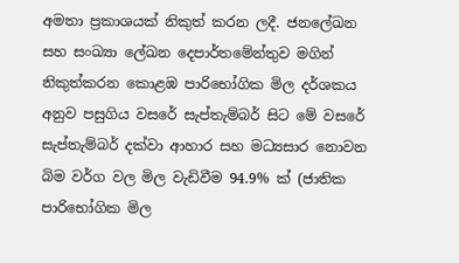අමතා ප්‍රකාශයක් නිකුත් කරන ලදී. ජනලේඛන සහ සංඛ්‍යා ලේඛන දෙපාර්තමේන්තුව මගින් නිකුත්කරන කොළඹ පාරිභෝගික මිල දර්ශකය අනුව පසුගිය වසරේ සැප්තැම්බර් සිට මේ වසරේ සැප්තැම්බර් දක්වා ආහාර සහ මධ්‍යසාර නොවන බිම වර්ග වල මිල වැඩිවීම 94.9% ක් (ජාතික පාරිභෝගික මිල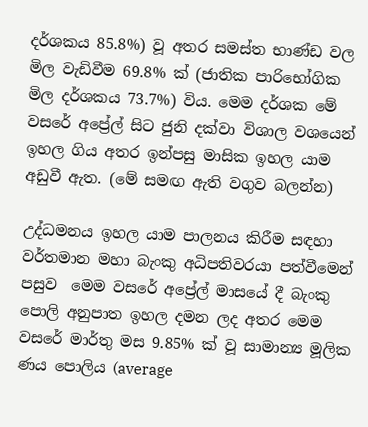දර්ශකය 85.8%) වූ අතර සමස්ත භාණ්ඩ වල මිල වැඩිවීම 69.8% ක් (ජාතික පාරිභෝගික මිල දර්ශකය 73.7%) විය. මෙම දර්ශක මේ වසරේ අප්‍රේල් සිට ජුනි දක්වා විශාල වශයෙන් ඉහල ගිය අතර ඉන්පසු මාසික ඉහල යාම අඩුවී ඇත. (මේ සමඟ ඇති වගුව බලන්න)

උද්ධමනය ඉහල යාම පාලනය කිරීම සඳහා වර්තමාන මහා බැංකු අධිපතිවරයා පත්වීමෙන් පසුව  මෙම වසරේ අප්‍රේල් මාසයේ දී බැංකු පොලි අනුපාත ඉහල දමන ලද අතර මෙම වසරේ මාර්තු මස 9.85% ක් වූ සාමාන්‍ය මූලික ණය පොලිය (average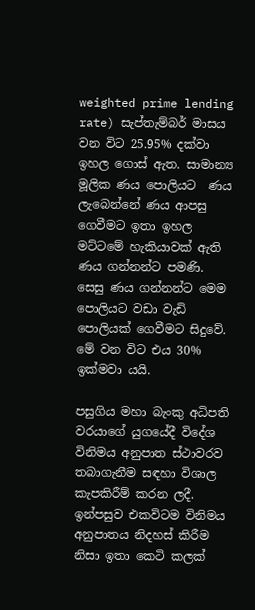weighted prime lending rate) සැප්තැම්බර් මාසය වන විට 25.95% දක්වා ඉහල ගොස් ඇත. සාමාන්‍ය මූලික ණය පොලියට  ණය ලැබෙන්නේ ණය ආපසු ගෙවීමට ඉතා ඉහල මට්ටමේ හැකියාවක් ඇති ණය ගන්නන්ට පමණි. සෙසු ණය ගන්නන්ට මෙම පොලියට වඩා වැඩි පොලියක් ගෙවීමට සිදුවේ. මේ වන විට එය 30% ඉක්මවා යයි.

පසුගිය මහා බැංකු අධිපති වරයාගේ යුගයේදී විදේශ විනිමය අනුපාත ස්ථාවරව තබාගැනීම සඳහා විශාල කැපකිරීම් කරන ලදී. ඉන්පසුව එකවිටම විනිමය අනුපාතය නිදහස් කිරීම නිසා ඉතා කෙටි කලක්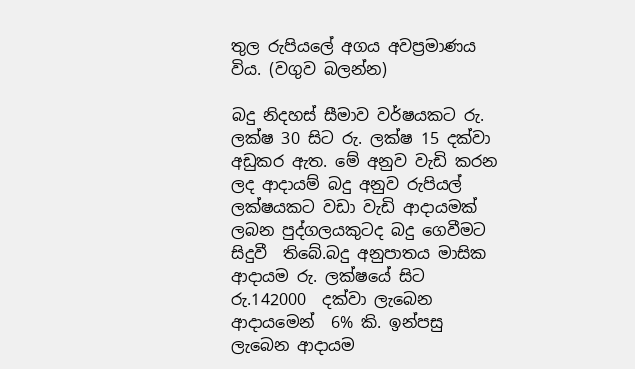තුල රුපියලේ අගය අවප්‍රමාණය විය. (වගුව බලන්න)

බදු නිදහස් සීමාව වර්ෂයකට රු. ලක්ෂ 30 සිට රු. ලක්ෂ 15 දක්වා  අඩුකර ඇත. මේ අනුව වැඩි කරන ලද ආදායම් බදු අනුව රුපියල් ලක්ෂයකට වඩා වැඩි ආදායමක් ලබන පුද්ගලයකුටද බදු ගෙවීමට සිදුවී  තිබේ.බදු අනුපාතය මාසික ආදායම රු. ලක්ෂයේ සිට රු.142000  දක්වා ලැබෙන ආදායමෙන්  6% කි. ඉන්පසු ලැබෙන ආදායම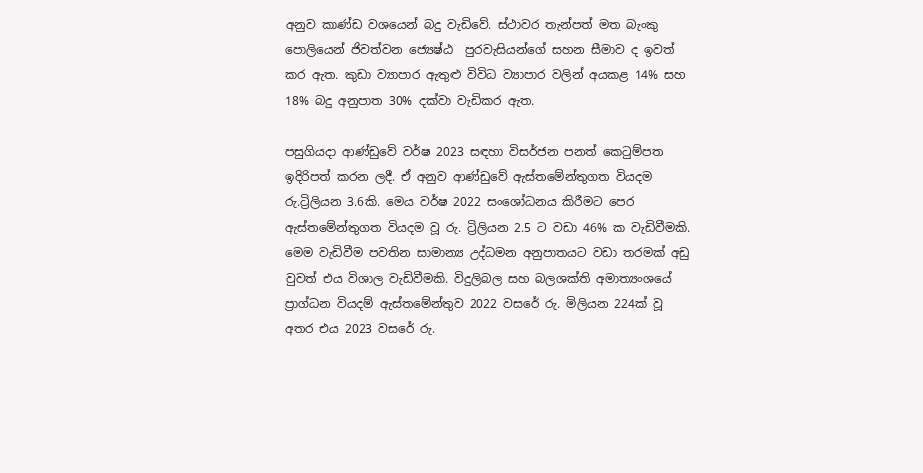අනුව කාණ්ඩ වශයෙන් බදු වැඩිවේ. ස්ථාවර තැන්පත් මත බැංකු පොලියෙන් ජිවත්වන ජ්‍යෙෂ්ඨ  පුරවැසියන්ගේ සහන සීමාව ද ඉවත් කර ඇත. කුඩා ව්‍යාපාර ඇතුළු විවිධ ව්‍යාපාර වලින් අයකළ 14% සහ 18% බදු අනුපාත 30% දක්වා වැඩිකර ඇත.

පසුගියදා ආණ්ඩුවේ වර්ෂ 2023 සඳහා විසර්ජන පනත් කෙටුම්පත ඉදිරිපත් කරන ලදී. ඒ අනුව ආණ්ඩුවේ ඇස්තමේන්තුගත වියදම රු.ට්‍රිලියන 3.6කි. මෙය වර්ෂ 2022 සංශෝධනය කිරීමට පෙර ඇස්තමේන්තුගත වියදම වූ රු. ට්‍රිලියන 2.5 ට වඩා 46% ක වැඩිවීමකි. මෙම වැඩිවීම පවතින සාමාන්‍ය උද්ධමන අනුපාතයට වඩා තරමක් අඩු වුවත් එය විශාල වැඩිවීමකි. විදුලිබල සහ බලශක්ති අමාත්‍යංශයේ ප්‍රාග්ධන වියදම් ඇස්තමේන්තුව 2022 වසරේ රු. මිලියන 224ක් වූ අතර එය 2023 වසරේ රු.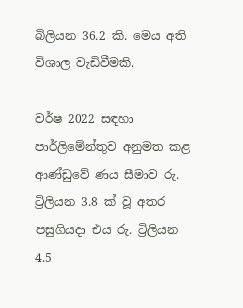බිලියන 36.2 කි. මෙය අති විශාල වැඩිවීමකි.

වර්ෂ 2022 සඳහා පාර්ලිමේන්තුව අනුමත කළ ආණ්ඩුවේ ණය සීමාව රු. ට්‍රිලියන 3.8 ක් වූ අතර පසුගියදා එය රු. ට්‍රිලියන 4.5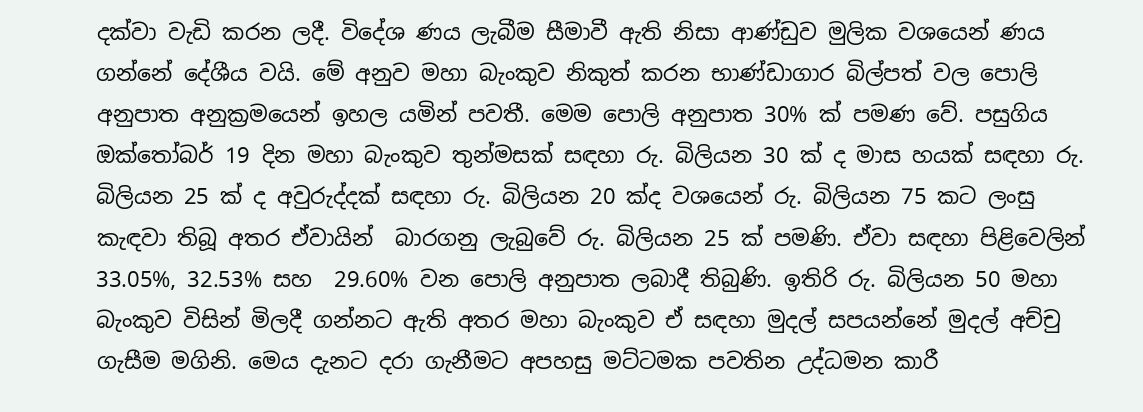දක්වා වැඩි කරන ලදී. විදේශ ණය ලැබීම සීමාවී ඇති නිසා ආණ්ඩුව මුලික වශයෙන් ණය ගන්නේ දේශීය වයි. මේ අනුව මහා බැංකුව නිකුත් කරන භාණ්ඩාගාර බිල්පත් වල පොලි අනුපාත අනුක්‍රමයෙන් ඉහල යමින් පවතී. මෙම පොලි අනුපාත 30% ක් පමණ වේ. පසුගිය ඔක්තෝබර් 19 දින මහා බැංකුව තුන්මසක් සඳහා රු. බිලියන 30 ක් ද මාස හයක් සඳහා රු. බිලියන 25 ක් ද අවුරුද්දක් සඳහා රු. බිලියන 20 ක්ද වශයෙන් රු. බිලියන 75 කට ලංසු කැඳවා තිබූ අතර ඒවායින්  බාරගනු ලැබුවේ රු. බිලියන 25 ක් පමණි. ඒවා සඳහා පිළිවෙලින් 33.05%, 32.53% සහ  29.60% වන පොලි අනුපාත ලබාදී තිබුණි. ඉතිරි රු. බිලියන 50 මහා බැංකුව විසින් මිලදී ගන්නට ඇති අතර මහා බැංකුව ඒ සඳහා මුදල් සපයන්නේ මුදල් අච්චු ගැසීම මගිනි. මෙය දැනට දරා ගැනීමට අපහසු මට්ටමක පවතින උද්ධමන කාරී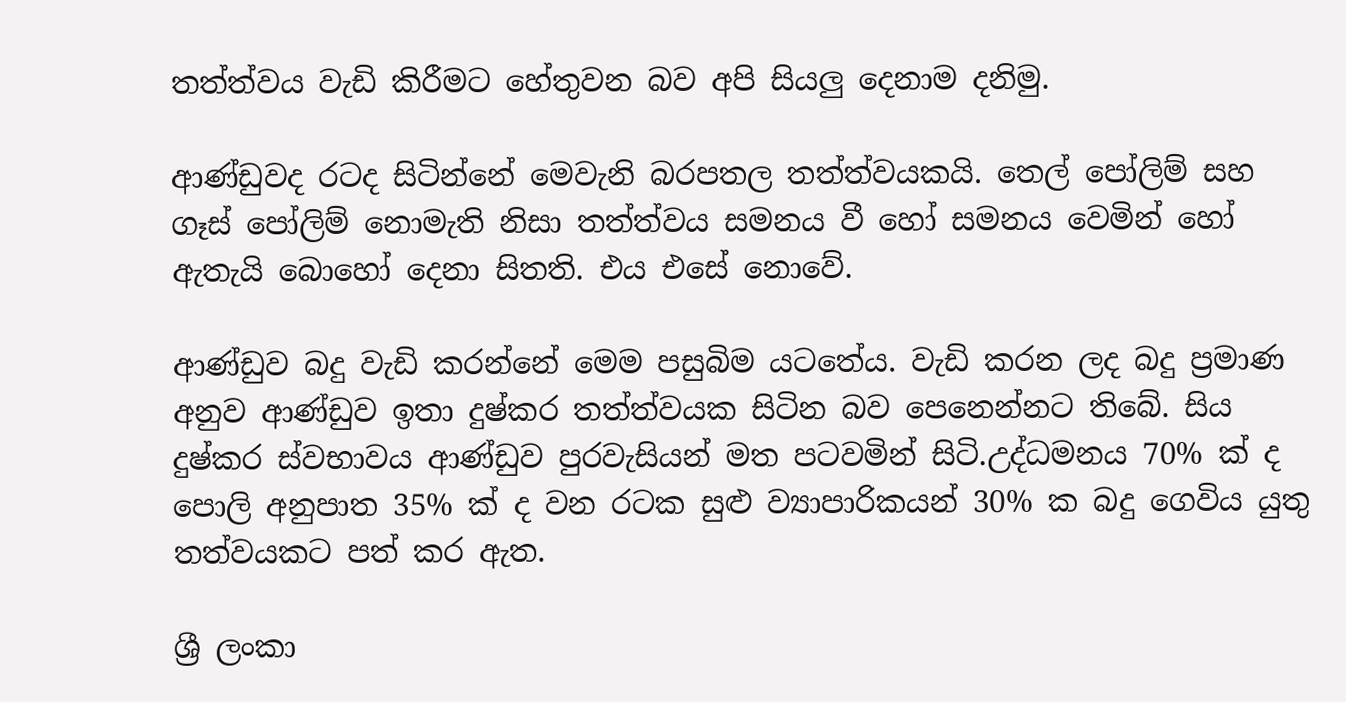තත්ත්වය වැඩි කිරීමට හේතුවන බව අපි සියලු දෙනාම දනිමු.

ආණ්ඩුවද රටද සිටින්නේ මෙවැනි බරපතල තත්ත්වයකයි. තෙල් පෝලිම් සහ ගෑස් පෝලිම් නොමැති නිසා තත්ත්වය සමනය වී හෝ සමනය වෙමින් හෝ ඇතැයි බොහෝ දෙනා සිතති. එය එසේ නොවේ.

ආණ්ඩුව බදු වැඩි කරන්නේ මෙම පසුබිම යටතේය. වැඩි කරන ලද බදු ප්‍රමාණ අනුව ආණ්ඩුව ඉතා දුෂ්කර තත්ත්වයක සිටින බව පෙනෙන්නට තිබේ. සිය දුෂ්කර ස්වභාවය ආණ්ඩුව පුරවැසියන් මත පටවමින් සිටි.උද්ධමනය 70% ක් ද පොලි අනුපාත 35% ක් ද වන රටක සුළු ව්‍යාපාරිකයන් 30% ක බදු ගෙවිය යුතු තත්වයකට පත් කර ඇත.

ශ්‍රී ලංකා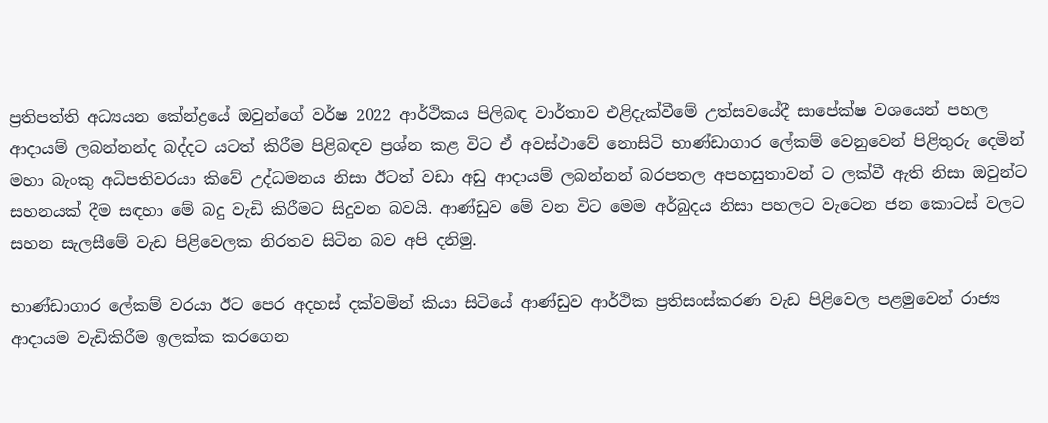ප්‍රතිපත්ති අධ්‍යයන කේන්ද්‍රයේ ඔවුන්ගේ වර්ෂ 2022 ආර්ථිකය පිලිබඳ වාර්තාව එළිදැක්වීමේ උත්සවයේදී සාපේක්ෂ වශයෙන් පහල ආදායම් ලබන්නන්ද බද්දට යටත් කිරීම පිළිබඳව ප්‍රශ්න කළ විට ඒ අවස්ථාවේ නොසිටි භාණ්ඩාගාර ලේකම් වෙනුවෙන් පිළිතුරු දෙමින් මහා බැංකු අධිපතිවරයා කිවේ උද්ධමනය නිසා ඊටත් වඩා අඩු ආදායම් ලබන්නන් බරපතල අපහසුතාවන් ට ලක්වී ඇති නිසා ඔවුන්ට සහනයක් දීම සඳහා මේ බදු වැඩි කිරීමට සිදුවන බවයි. ආණ්ඩුව මේ වන විට මෙම අර්බුදය නිසා පහලට වැටෙන ජන කොටස් වලට සහන සැලසීමේ වැඩ පිළිවෙලක නිරතව සිටින බව අපි දනිමු.

භාණ්ඩාගාර ලේකම් වරයා ඊට පෙර අදහස් දක්වමින් කියා සිටියේ ආණ්ඩුව ආර්ථික ප්‍රතිසංස්කරණ වැඩ පිළිවෙල පළමුවෙන් රාජ්‍ය ආදායම වැඩිකිරීම ඉලක්ක කරගෙන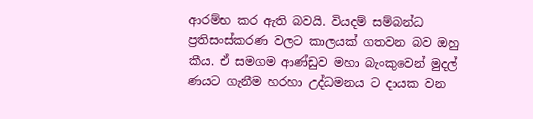ආරම්භ කර ඇති බවයි. වියදම් සම්බන්ධ ප්‍රතිසංස්කරණ වලට කාලයක් ගතවන බව ඔහු කීය. ඒ සමගම ආණ්ඩුව මහා බැංකුවෙන් මුදල් ණයට ගැනීම හරහා උද්ධමනය ට දායක වන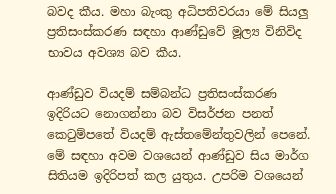බවද කීය. මහා බැංකු අධිපතිවරයා මේ සියලු ප්‍රතිසංස්කරණ සඳහා ආණ්ඩුවේ මූල්‍ය විනිවිද භාවය අවශ්‍ය බව කීය.

ආණ්ඩුව වියදම් සම්බන්ධ ප්‍රතිසංස්කරණ ඉදිරියට නොගන්නා බව විසර්ජන පනත් කෙටුම්පතේ වියදම් ඇස්තමේන්තුවලින් පෙනේ. මේ සඳහා අවම වශයෙන් ආණ්ඩුව සිය මාර්ග සිතියම ඉදිරිපත් කල යුතුය. උපරිම වශයෙන්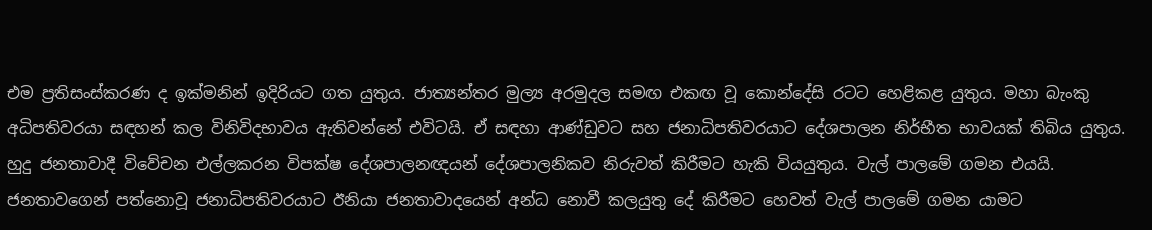එම ප්‍රතිසංස්කරණ ද ඉක්මනින් ඉදිරියට ගත යුතුය. ජාත්‍යන්තර මුල්‍ය අරමුදල සමඟ එකඟ වූ කොන්දේසි රටට හෙළිකළ යුතුය. මහා බැංකු අධිපතිවරයා සඳහන් කල විනිවිදභාවය ඇතිවන්නේ එවිටයි. ඒ සඳහා ආණ්ඩුවට සහ ජනාධිපතිවරයාට දේශපාලන නිර්භීත භාවයක් තිබිය යුතුය. හුදු ජනතාවාදී විවේචන එල්ලකරන විපක්ෂ දේශපාලනඥයන් දේශපාලනිකව නිරුවත් කිරීමට හැකි වියයුතුය. වැල් පාලමේ ගමන එයයි. ජනතාවගෙන් පත්නොවූ ජනාධිපතිවරයාට ඊනියා ජනතාවාදයෙන් අන්ධ නොවී කලයුතු දේ කිරීමට හෙවත් වැල් පාලමේ ගමන යාමට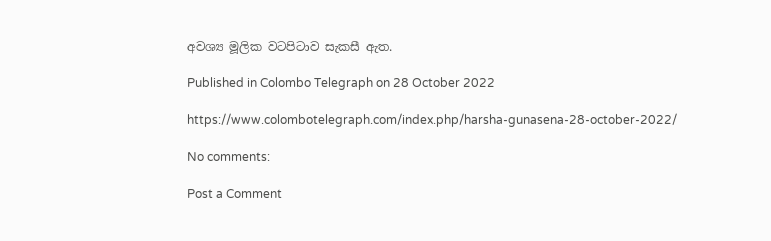අවශ්‍ය මූලික වටපිටාව සැකසී ඇත.

Published in Colombo Telegraph on 28 October 2022

https://www.colombotelegraph.com/index.php/harsha-gunasena-28-october-2022/

No comments:

Post a Comment